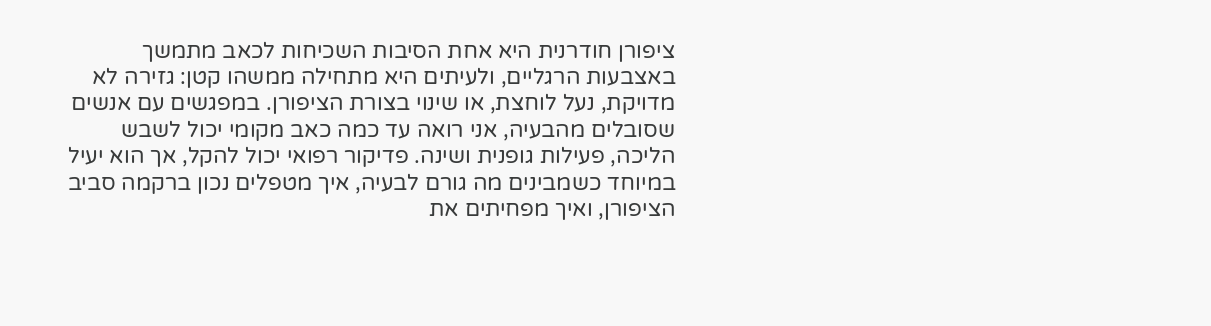ציפורן חודרנית היא אחת הסיבות השכיחות לכאב מתמשך באצבעות הרגליים, ולעיתים היא מתחילה ממשהו קטן: גזירה לא מדויקת, נעל לוחצת, או שינוי בצורת הציפורן. במפגשים עם אנשים שסובלים מהבעיה, אני רואה עד כמה כאב מקומי יכול לשבש הליכה, פעילות גופנית ושינה. פדיקור רפואי יכול להקל, אך הוא יעיל במיוחד כשמבינים מה גורם לבעיה, איך מטפלים נכון ברקמה סביב הציפורן, ואיך מפחיתים את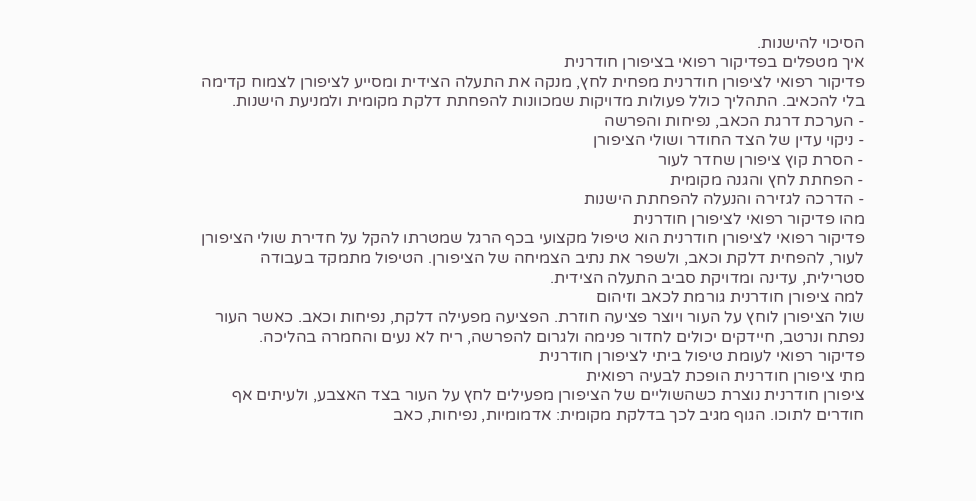הסיכוי להישנות.
איך מטפלים בפדיקור רפואי בציפורן חודרנית
פדיקור רפואי לציפורן חודרנית מפחית לחץ, מנקה את התעלה הצידית ומסייע לציפורן לצמוח קדימה בלי להכאיב. התהליך כולל פעולות מדויקות שמכוונות להפחתת דלקת מקומית ולמניעת הישנות.
- הערכת דרגת הכאב, נפיחות והפרשה
- ניקוי עדין של הצד החודר ושולי הציפורן
- הסרת קוץ ציפורן שחדר לעור
- הפחתת לחץ והגנה מקומית
- הדרכה לגזירה והנעלה להפחתת הישנות
מהו פדיקור רפואי לציפורן חודרנית
פדיקור רפואי לציפורן חודרנית הוא טיפול מקצועי בכף הרגל שמטרתו להקל על חדירת שולי הציפורן לעור, להפחית דלקת וכאב, ולשפר את נתיב הצמיחה של הציפורן. הטיפול מתמקד בעבודה סטרילית, עדינה ומדויקת סביב התעלה הצידית.
למה ציפורן חודרנית גורמת לכאב וזיהום
שול הציפורן לוחץ על העור ויוצר פציעה חוזרת. הפציעה מפעילה דלקת, נפיחות וכאב. כאשר העור נפתח ונרטב, חיידקים יכולים לחדור פנימה ולגרום להפרשה, ריח לא נעים והחמרה בהליכה.
פדיקור רפואי לעומת טיפול ביתי לציפורן חודרנית
מתי ציפורן חודרנית הופכת לבעיה רפואית
ציפורן חודרנית נוצרת כשהשוליים של הציפורן מפעילים לחץ על העור בצד האצבע, ולעיתים אף חודרים לתוכו. הגוף מגיב לכך בדלקת מקומית: אדמומיות, נפיחות, כאב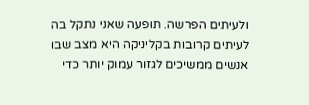ולעיתים הפרשה. תופעה שאני נתקל בה לעיתים קרובות בקליניקה היא מצב שבו אנשים ממשיכים לגזור עמוק יותר כדי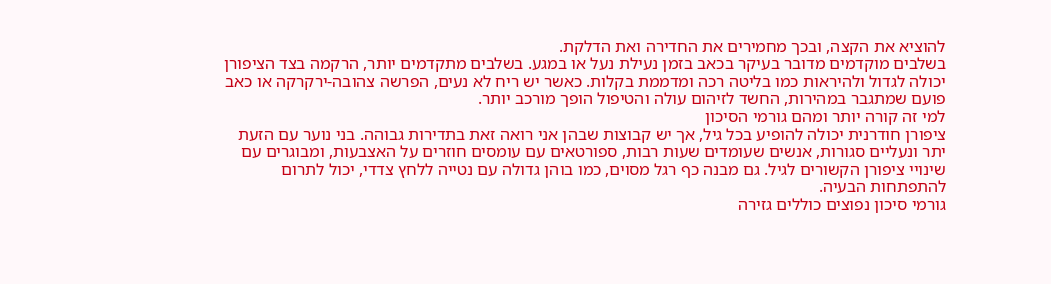להוציא את הקצה, ובכך מחמירים את החדירה ואת הדלקת.
בשלבים מוקדמים מדובר בעיקר בכאב בזמן נעילת נעל או במגע. בשלבים מתקדמים יותר, הרקמה בצד הציפורן יכולה לגדול ולהיראות כמו בליטה רכה ומדממת בקלות. כאשר יש ריח לא נעים, הפרשה צהובה-ירקרקה או כאב פועם שמתגבר במהירות, החשד לזיהום עולה והטיפול הופך מורכב יותר.
למי זה קורה יותר ומהם גורמי הסיכון
ציפורן חודרנית יכולה להופיע בכל גיל, אך יש קבוצות שבהן אני רואה זאת בתדירות גבוהה. בני נוער עם הזעת יתר ונעליים סגורות, אנשים שעומדים שעות רבות, ספורטאים עם עומסים חוזרים על האצבעות, ומבוגרים עם שינויי ציפורן הקשורים לגיל. גם מבנה כף רגל מסוים, כמו בוהן גדולה עם נטייה ללחץ צדדי, יכול לתרום להתפתחות הבעיה.
גורמי סיכון נפוצים כוללים גזירה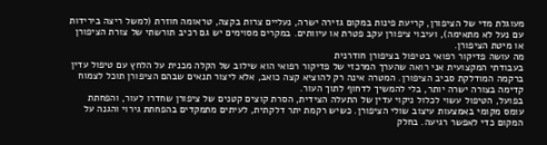מעוגלת מדי של הציפורן, קריעת פינות במקום גזירה ישרה, נעליים צרות בקצה, טראומה חוזרת (למשל ריצה בירידות עם נעל לא מתאימה), ועיבוי ציפורן עקב פטרת או עיוותים. במקרים מסוימים יש גם רכיב תורשתי של צורת הציפורן או מיטת הציפורן.
מה עושה פדיקור רפואי בטיפול בציפורן חודרנית
בעבודתי המקצועית אני רואה שהערך המרכזי של פדיקור רפואי הוא שילוב של הקלה מכנית על הלחץ עם טיפול עדין ברקמה המודלקת סביב הציפורן. המטרה אינה רק להוציא קצה כואב, אלא ליצור תנאים שבהם הציפורן תוכל לצמוח קדימה בצורה ישרה יותר, בלי להמשיך לדחוף לתוך העור.
בפועל, הטיפול עשוי לכלול ניקוי עדין של התעלה הצידית, הסרת קוצים קטנים של ציפורן שחדרו לעור, והפחתת עומס מקומי באמצעות עיצוב שולי הציפורן. כשיש רקמת יתר דלקתית, לעיתים מתמקדים בהפחתת גירוי והגנה על המקום כדי לאפשר רגיעה. בחלק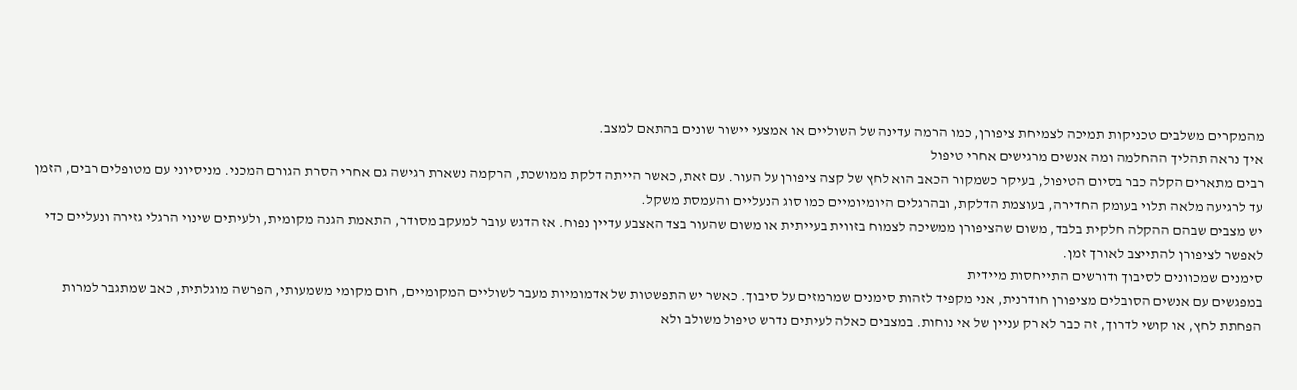מהמקרים משלבים טכניקות תמיכה לצמיחת ציפורן, כמו הרמה עדינה של השוליים או אמצעי יישור שונים בהתאם למצב.
איך נראה תהליך ההחלמה ומה אנשים מרגישים אחרי טיפול
רבים מתארים הקלה כבר בסיום הטיפול, בעיקר כשמקור הכאב הוא לחץ של קצה ציפורן על העור. עם זאת, כאשר הייתה דלקת ממושכת, הרקמה נשארת רגישה גם אחרי הסרת הגורם המכני. מניסיוני עם מטופלים רבים, הזמן עד לרגיעה מלאה תלוי בעומק החדירה, בעוצמת הדלקת, ובהרגלים היומיומיים כמו סוג הנעליים והעמסת משקל.
יש מצבים שבהם ההקלה חלקית בלבד, משום שהציפורן ממשיכה לצמוח בזווית בעייתית או משום שהעור בצד האצבע עדיין נפוח. אז הדגש עובר למעקב מסודר, התאמת הגנה מקומית, ולעיתים שינוי הרגלי גזירה ונעליים כדי לאפשר לציפורן להתייצב לאורך זמן.
סימנים שמכוונים לסיבוך ודורשים התייחסות מיידית
במפגשים עם אנשים הסובלים מציפורן חודרנית, אני מקפיד לזהות סימנים שמרמזים על סיבוך. כאשר יש התפשטות של אדמומיות מעבר לשוליים המקומיים, חום מקומי משמעותי, הפרשה מוגלתית, כאב שמתגבר למרות הפחתת לחץ, או קושי לדרוך, זה כבר לא רק עניין של אי נוחות. במצבים כאלה לעיתים נדרש טיפול משולב ולא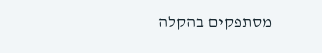מסתפקים בהקלה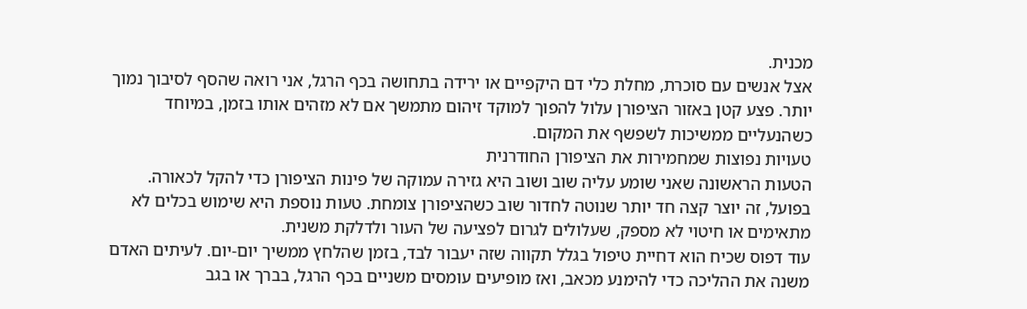מכנית.
אצל אנשים עם סוכרת, מחלת כלי דם היקפיים או ירידה בתחושה בכף הרגל, אני רואה שהסף לסיבוך נמוך יותר. פצע קטן באזור הציפורן עלול להפוך למוקד זיהום מתמשך אם לא מזהים אותו בזמן, במיוחד כשהנעליים ממשיכות לשפשף את המקום.
טעויות נפוצות שמחמירות את הציפורן החודרנית
הטעות הראשונה שאני שומע עליה שוב ושוב היא גזירה עמוקה של פינות הציפורן כדי להקל לכאורה. בפועל, זה יוצר קצה חד יותר שנוטה לחדור שוב כשהציפורן צומחת. טעות נוספת היא שימוש בכלים לא מתאימים או חיטוי לא מספק, שעלולים לגרום לפציעה של העור ולדלקת משנית.
עוד דפוס שכיח הוא דחיית טיפול בגלל תקווה שזה יעבור לבד, בזמן שהלחץ ממשיך יום-יום. לעיתים האדם משנה את ההליכה כדי להימנע מכאב, ואז מופיעים עומסים משניים בכף הרגל, בברך או בגב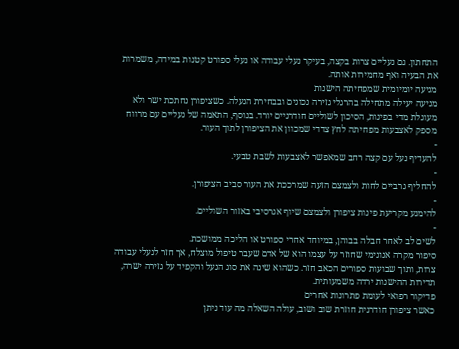התחתון. גם נעליים צרות בקצה, בעיקר נעלי עבודה או נעלי ספורט קטנות במידה, משמרות את הבעיה ואף מחמירות אותה.
מניעה יומיומית שמפחיתה הישנות
מניעה יעילה מתחילה בהרגלי גזירה נכונים ובבחירת הנעלה. כשציפורן נחתכת ישר ולא מעוגלת מדי בפינות, הסיכון לשוליים חודרניים יורד. בנוסף, התאמה של נעליים עם מרווח מספק לאצבעות מפחיתה לחץ צדדי שמכוון את הציפורן לתוך העור.
-
להעדיף נעל עם קצה רחב שמאפשר לאצבעות לשבת טבעי.
-
להחליף גרביים לחות ולצמצם הזעה שמרככת את העור סביב הציפורן.
-
להימנע מקריעת פינות ציפורן ולצמצם שיוף אגרסיבי באזור השוליים.
-
לשים לב לאחר חבלה בבוהן, במיוחד אחרי ספורט או הליכה ממושכת.
סיפור מקרה אנונימי שחוזר על עצמו הוא של אדם שעבר טיפול מוצלח, אך חזר לנעלי עבודה צרות, ותוך שבועות ספורים הכאב חזר. כשהוא שינה את סוג הנעל והקפיד על גזירה ישרה, תדירות ההישנות ירדה משמעותית.
פדיקור רפואי לעומת פתרונות אחרים
כאשר ציפורן חודרנית חוזרת שוב ושוב, עולה השאלה מה עוד ניתן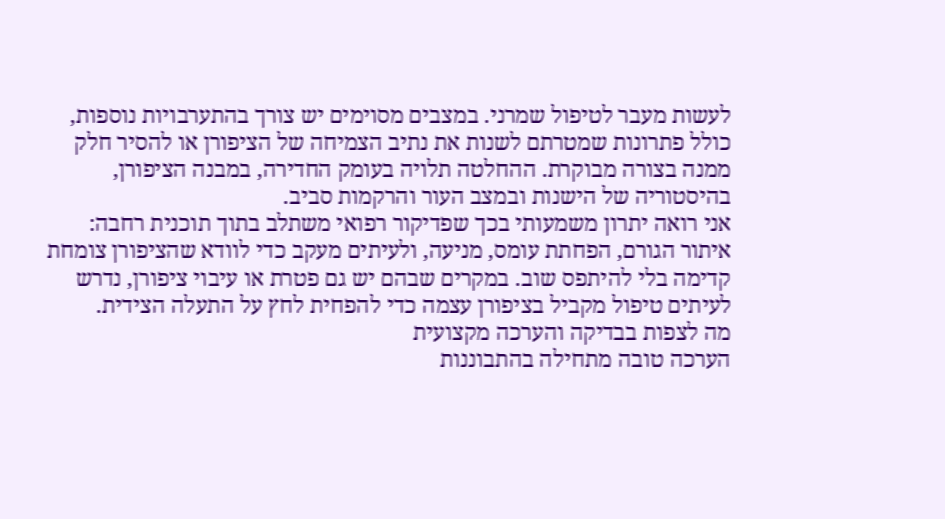לעשות מעבר לטיפול שמרני. במצבים מסוימים יש צורך בהתערבויות נוספות, כולל פתרונות שמטרתם לשנות את נתיב הצמיחה של הציפורן או להסיר חלק ממנה בצורה מבוקרת. ההחלטה תלויה בעומק החדירה, במבנה הציפורן, בהיסטוריה של הישנות ובמצב העור והרקמות סביב.
אני רואה יתרון משמעותי בכך שפדיקור רפואי משתלב בתוך תוכנית רחבה: איתור הגורם, הפחתת עומס, מניעה, ולעיתים מעקב כדי לוודא שהציפורן צומחת קדימה בלי להיתפס שוב. במקרים שבהם יש גם פטרת או עיבוי ציפורן, נדרש לעיתים טיפול מקביל בציפורן עצמה כדי להפחית לחץ על התעלה הצידית.
מה לצפות בבדיקה והערכה מקצועית
הערכה טובה מתחילה בהתבוננות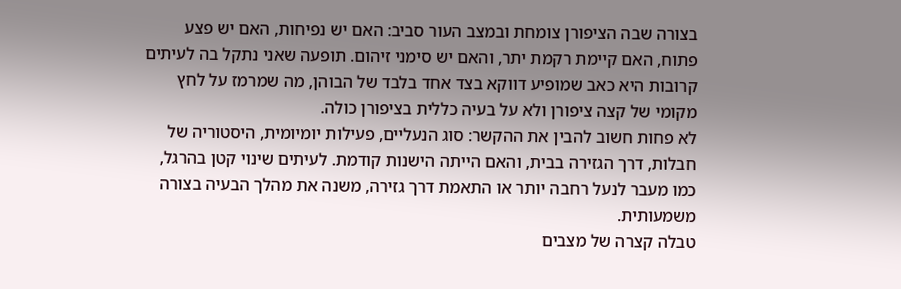בצורה שבה הציפורן צומחת ובמצב העור סביב: האם יש נפיחות, האם יש פצע פתוח, האם קיימת רקמת יתר, והאם יש סימני זיהום. תופעה שאני נתקל בה לעיתים קרובות היא כאב שמופיע דווקא בצד אחד בלבד של הבוהן, מה שמרמז על לחץ מקומי של קצה ציפורן ולא על בעיה כללית בציפורן כולה.
לא פחות חשוב להבין את ההקשר: סוג הנעליים, פעילות יומיומית, היסטוריה של חבלות, דרך הגזירה בבית, והאם הייתה הישנות קודמת. לעיתים שינוי קטן בהרגל, כמו מעבר לנעל רחבה יותר או התאמת דרך גזירה, משנה את מהלך הבעיה בצורה משמעותית.
טבלה קצרה של מצבים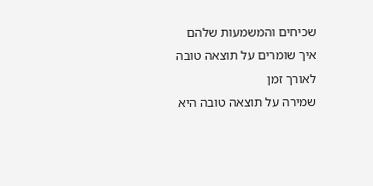שכיחים והמשמעות שלהם
איך שומרים על תוצאה טובה לאורך זמן
שמירה על תוצאה טובה היא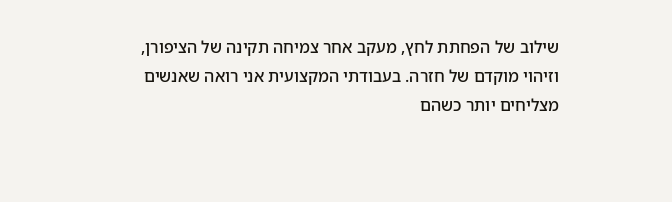שילוב של הפחתת לחץ, מעקב אחר צמיחה תקינה של הציפורן, וזיהוי מוקדם של חזרה. בעבודתי המקצועית אני רואה שאנשים מצליחים יותר כשהם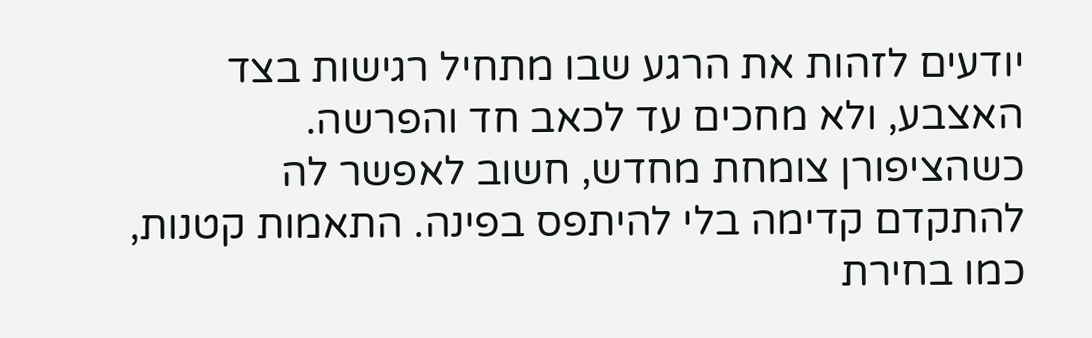יודעים לזהות את הרגע שבו מתחיל רגישות בצד האצבע, ולא מחכים עד לכאב חד והפרשה.
כשהציפורן צומחת מחדש, חשוב לאפשר לה להתקדם קדימה בלי להיתפס בפינה. התאמות קטנות, כמו בחירת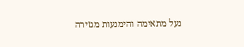נעל מתאימה והימנעות מגזירה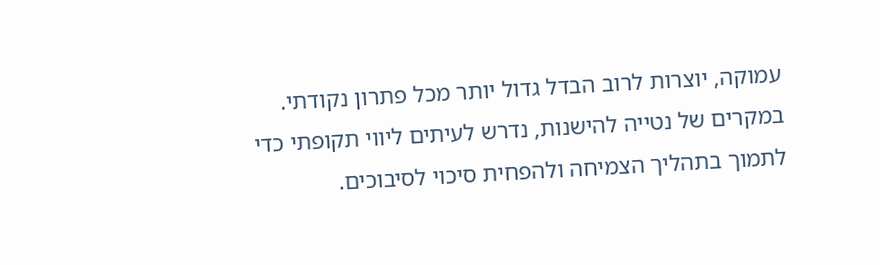עמוקה, יוצרות לרוב הבדל גדול יותר מכל פתרון נקודתי. במקרים של נטייה להישנות, נדרש לעיתים ליווי תקופתי כדי לתמוך בתהליך הצמיחה ולהפחית סיכוי לסיבוכים.